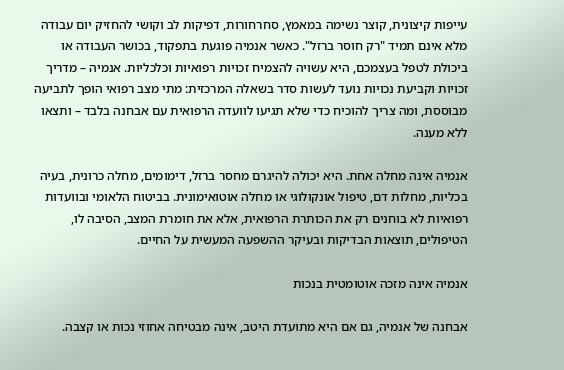עייפות קיצונית, קוצר נשימה במאמץ, סחרחורות, דפיקות לב וקושי להחזיק יום עבודה מלא אינם תמיד "רק חוסר ברזל". כאשר אנמיה פוגעת בתפקוד, בכושר העבודה או ביכולת לטפל בעצמכם, היא עשויה להצמיח זכויות רפואיות וכלכליות. אנמיה – מדריך זכויות וקביעת נכויות נועד לעשות סדר בשאלה המרכזית: מתי מצב רפואי הופך לתביעה מבוססת, ומה צריך להוכיח כדי שלא תגיעו לוועדה הרפואית עם אבחנה בלבד – ותצאו ללא מענה.

אנמיה אינה מחלה אחת. היא יכולה להיגרם מחסר ברזל, דימומים, מחלה כרונית, בעיה בכליות, מחלות דם, טיפול אונקולוגי או מחלה אוטואימונית. בביטוח הלאומי ובוועדות רפואיות לא בוחנים רק את הכותרת הרפואית, אלא את חומרת המצב, הסיבה לו, הטיפולים, תוצאות הבדיקות ובעיקר ההשפעה המעשית על החיים.

אנמיה אינה מזכה אוטומטית בנכות

אבחנה של אנמיה, גם אם היא מתועדת היטב, אינה מבטיחה אחוזי נכות או קצבה.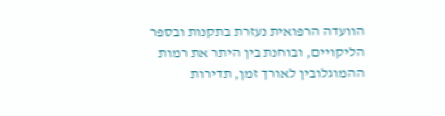הוועדה הרפואית נעזרת בתקנות ובספר הליקויים, ובוחנת בין היתר את רמות ההמוגלובין לאורך זמן, תדירות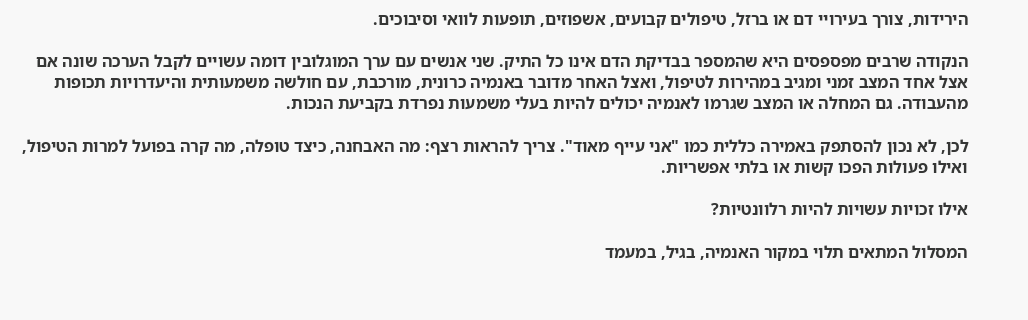הירידות, צורך בעירויי דם או ברזל, טיפולים קבועים, אשפוזים, תופעות לוואי וסיבוכים.

הנקודה שרבים מפספסים היא שהמספר בבדיקת הדם אינו כל התיק. שני אנשים עם ערך המוגלובין דומה עשויים לקבל הערכה שונה אם אצל אחד המצב זמני ומגיב במהירות לטיפול, ואצל האחר מדובר באנמיה כרונית, מורכבת, עם חולשה משמעותית והיעדרויות תכופות מהעבודה. גם המחלה או המצב שגרמו לאנמיה יכולים להיות בעלי משמעות נפרדת בקביעת הנכות.

לכן, לא נכון להסתפק באמירה כללית כמו "אני עייף מאוד". צריך להראות רצף: מה האבחנה, כיצד טופלה, מה קרה בפועל למרות הטיפול, ואילו פעולות הפכו קשות או בלתי אפשריות.

אילו זכויות עשויות להיות רלוונטיות?

המסלול המתאים תלוי במקור האנמיה, בגיל, במעמד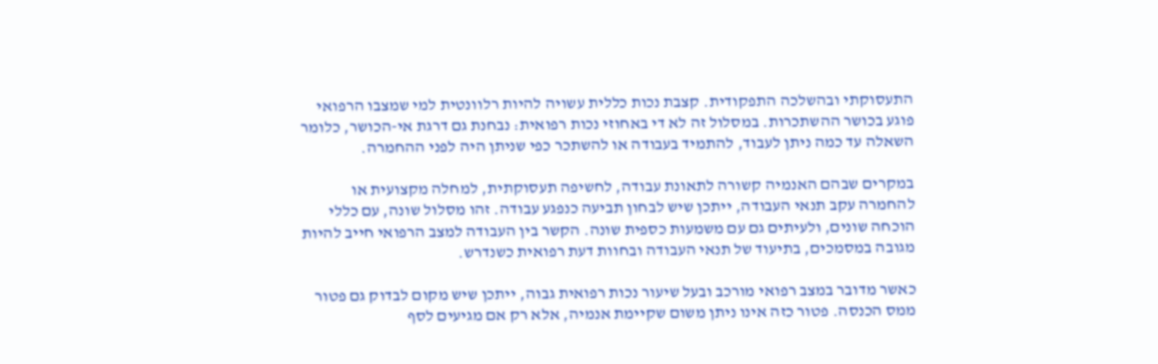התעסוקתי ובהשלכה התפקודית. קצבת נכות כללית עשויה להיות רלוונטית למי שמצבו הרפואי פוגע בכושר ההשתכרות. במסלול זה לא די באחוזי נכות רפואית: נבחנת גם דרגת אי-הכושר, כלומר השאלה עד כמה ניתן לעבוד, להתמיד בעבודה או להשתכר כפי שניתן היה לפני ההחמרה.

במקרים שבהם האנמיה קשורה לתאונת עבודה, לחשיפה תעסוקתית, למחלה מקצועית או להחמרה עקב תנאי העבודה, ייתכן שיש לבחון תביעה כנפגע עבודה. זהו מסלול שונה, עם כללי הוכחה שונים, ולעיתים גם עם משמעות כספית שונה. הקשר בין העבודה למצב הרפואי חייב להיות מגובה במסמכים, בתיעוד של תנאי העבודה ובחוות דעת רפואית כשנדרש.

כאשר מדובר במצב רפואי מורכב ובעל שיעור נכות רפואית גבוה, ייתכן שיש מקום לבדוק גם פטור ממס הכנסה. פטור כזה אינו ניתן משום שקיימת אנמיה, אלא רק אם מגיעים לסף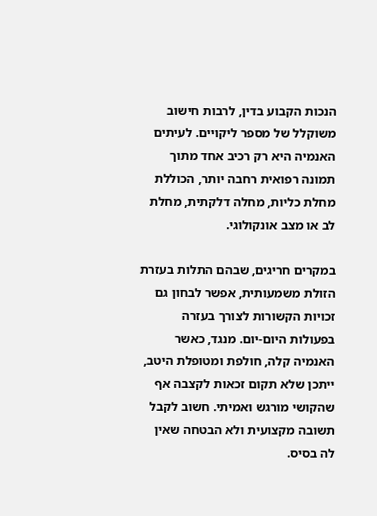הנכות הקבוע בדין, לרבות חישוב משוקלל של מספר ליקויים. לעיתים האנמיה היא רק רכיב אחד מתוך תמונה רפואית רחבה יותר, הכוללת מחלת כליות, מחלה דלקתית, מחלת לב או מצב אונקולוגי.

במקרים חריגים, שבהם התלות בעזרת הזולת משמעותית, אפשר לבחון גם זכויות הקשורות לצורך בעזרה בפעולות היום-יום. מנגד, כאשר האנמיה קלה, חולפת ומטופלת היטב, ייתכן שלא תקום זכאות לקצבה אף שהקושי מורגש ואמיתי. חשוב לקבל תשובה מקצועית ולא הבטחה שאין לה בסיס.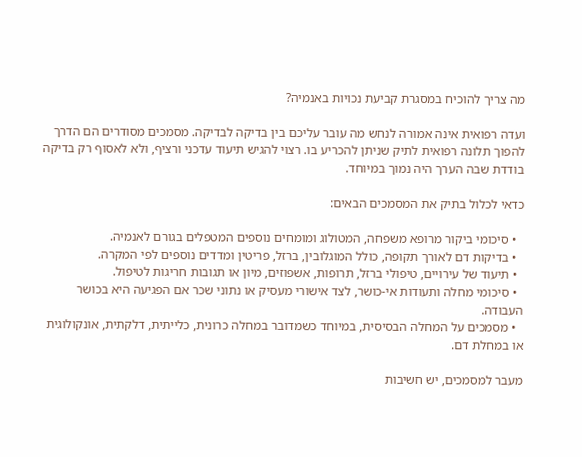מה צריך להוכיח במסגרת קביעת נכויות באנמיה?

ועדה רפואית אינה אמורה לנחש מה עובר עליכם בין בדיקה לבדיקה. מסמכים מסודרים הם הדרך להפוך תלונה רפואית לתיק שניתן להכריע בו. רצוי להגיש תיעוד עדכני ורציף, ולא לאסוף רק בדיקה בודדת שבה הערך היה נמוך במיוחד.

כדאי לכלול בתיק את המסמכים הבאים:

  • סיכומי ביקור מרופא משפחה, המטולוג ומומחים נוספים המטפלים בגורם לאנמיה.
  • בדיקות דם לאורך תקופה, כולל המוגלובין, ברזל, פריטין ומדדים נוספים לפי המקרה.
  • תיעוד של עירויים, טיפולי ברזל, תרופות, אשפוזים, מיון או תגובות חריגות לטיפול.
  • סיכומי מחלה ותעודות אי-כושר, לצד אישורי מעסיק או נתוני שכר אם הפגיעה היא בכושר העבודה.
  • מסמכים על המחלה הבסיסית, במיוחד כשמדובר במחלה כרונית, כלייתית, דלקתית, אונקולוגית או במחלת דם.

מעבר למסמכים, יש חשיבות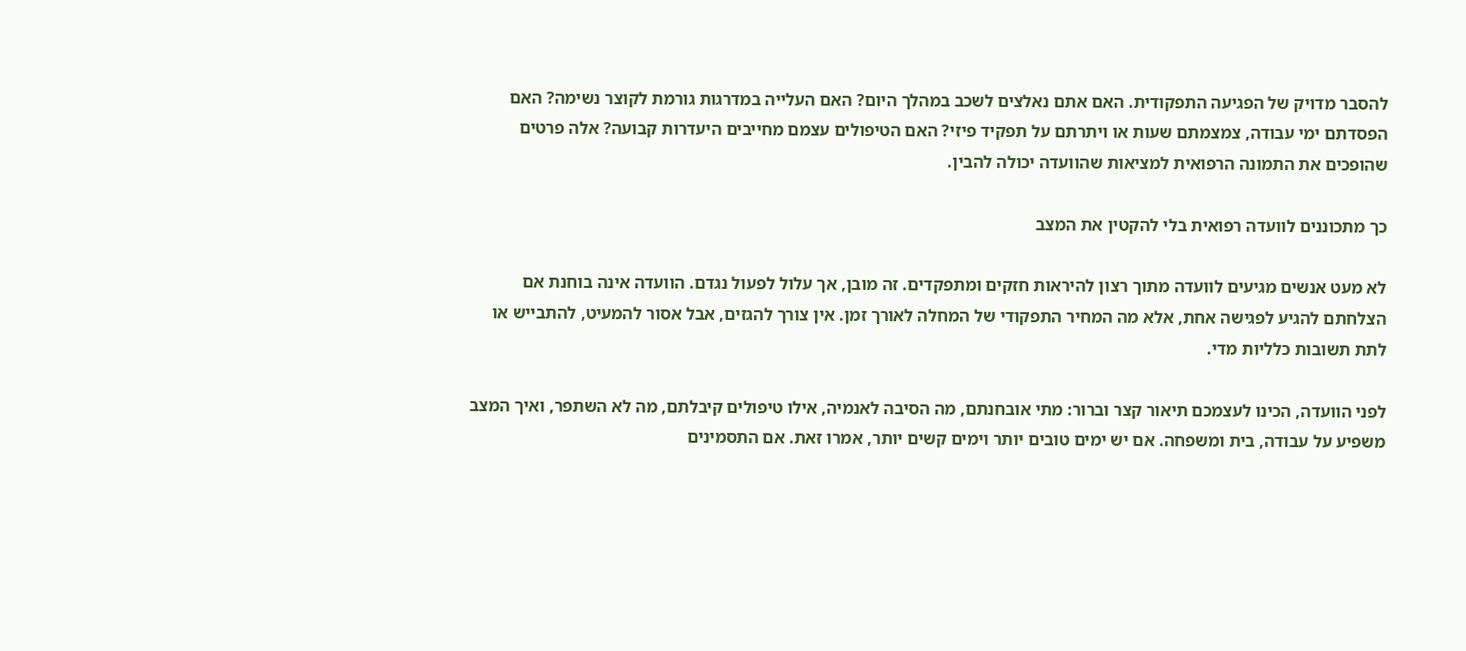להסבר מדויק של הפגיעה התפקודית. האם אתם נאלצים לשכב במהלך היום? האם העלייה במדרגות גורמת לקוצר נשימה? האם הפסדתם ימי עבודה, צמצמתם שעות או ויתרתם על תפקיד פיזי? האם הטיפולים עצמם מחייבים היעדרות קבועה? אלה פרטים שהופכים את התמונה הרפואית למציאות שהוועדה יכולה להבין.

כך מתכוננים לוועדה רפואית בלי להקטין את המצב

לא מעט אנשים מגיעים לוועדה מתוך רצון להיראות חזקים ומתפקדים. זה מובן, אך עלול לפעול נגדם. הוועדה אינה בוחנת אם הצלחתם להגיע לפגישה אחת, אלא מה המחיר התפקודי של המחלה לאורך זמן. אין צורך להגזים, אבל אסור להמעיט, להתבייש או לתת תשובות כלליות מדי.

לפני הוועדה, הכינו לעצמכם תיאור קצר וברור: מתי אובחנתם, מה הסיבה לאנמיה, אילו טיפולים קיבלתם, מה לא השתפר, ואיך המצב משפיע על עבודה, בית ומשפחה. אם יש ימים טובים יותר וימים קשים יותר, אמרו זאת. אם התסמינים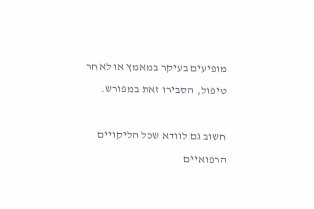מופיעים בעיקר במאמץ או לאחר טיפול, הסבירו זאת במפורש.

חשוב גם לוודא שכל הליקויים הרפואיים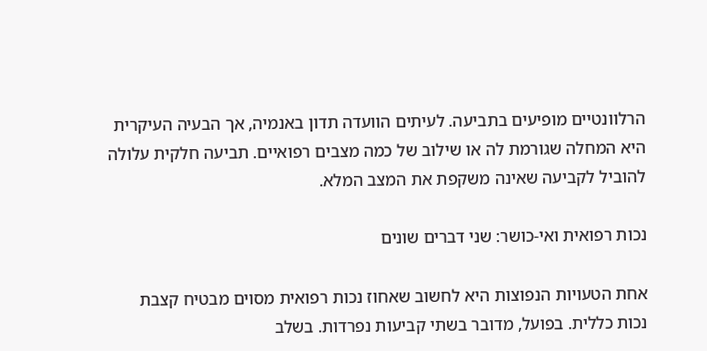הרלוונטיים מופיעים בתביעה. לעיתים הוועדה תדון באנמיה, אך הבעיה העיקרית היא המחלה שגורמת לה או שילוב של כמה מצבים רפואיים. תביעה חלקית עלולה להוביל לקביעה שאינה משקפת את המצב המלא.

נכות רפואית ואי-כושר: שני דברים שונים

אחת הטעויות הנפוצות היא לחשוב שאחוז נכות רפואית מסוים מבטיח קצבת נכות כללית. בפועל, מדובר בשתי קביעות נפרדות. בשלב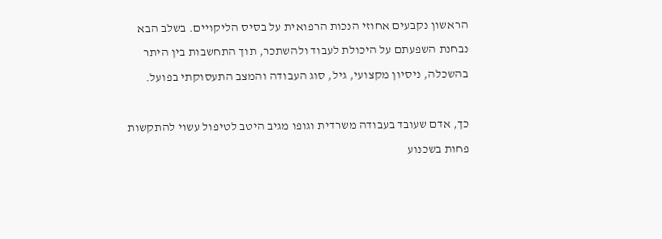הראשון נקבעים אחוזי הנכות הרפואית על בסיס הליקויים. בשלב הבא נבחנת השפעתם על היכולת לעבוד ולהשתכר, תוך התחשבות בין היתר בהשכלה, ניסיון מקצועי, גיל, סוג העבודה והמצב התעסוקתי בפועל.

כך, אדם שעובד בעבודה משרדית וגופו מגיב היטב לטיפול עשוי להתקשות פחות בשכנוע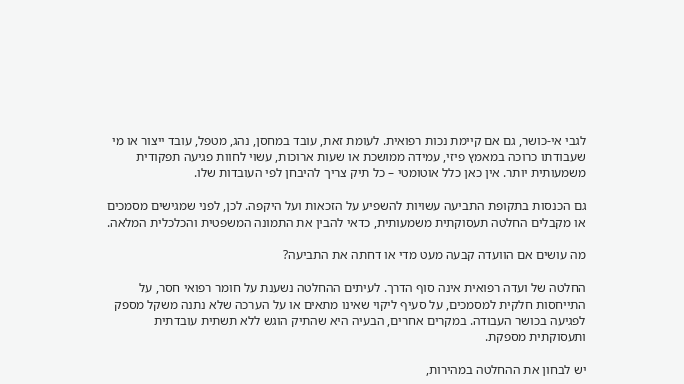לגבי אי-כושר, גם אם קיימת נכות רפואית. לעומת זאת, עובד במחסן, נהג, מטפל, עובד ייצור או מי שעבודתו כרוכה במאמץ פיזי, עמידה ממושכת או שעות ארוכות, עשוי לחוות פגיעה תפקודית משמעותית יותר. אין כאן כלל אוטומטי – כל תיק צריך להיבחן לפי העובדות שלו.

גם הכנסות בתקופת התביעה עשויות להשפיע על הזכאות ועל היקפה. לכן, לפני שמגישים מסמכים או מקבלים החלטה תעסוקתית משמעותית, כדאי להבין את התמונה המשפטית והכלכלית המלאה.

מה עושים אם הוועדה קבעה מעט מדי או דחתה את התביעה?

החלטה של ועדה רפואית אינה סוף הדרך. לעיתים ההחלטה נשענת על חומר רפואי חסר, על התייחסות חלקית למסמכים, על סעיף ליקוי שאינו מתאים או על הערכה שלא נתנה משקל מספק לפגיעה בכושר העבודה. במקרים אחרים, הבעיה היא שהתיק הוגש ללא תשתית עובדתית ותעסוקתית מספקת.

יש לבחון את ההחלטה במהירות,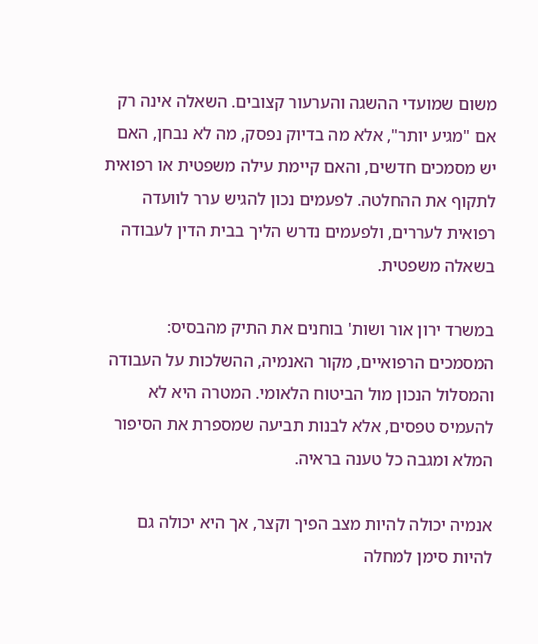משום שמועדי ההשגה והערעור קצובים. השאלה אינה רק אם "מגיע יותר", אלא מה בדיוק נפסק, מה לא נבחן, האם יש מסמכים חדשים, והאם קיימת עילה משפטית או רפואית לתקוף את ההחלטה. לפעמים נכון להגיש ערר לוועדה רפואית לעררים, ולפעמים נדרש הליך בבית הדין לעבודה בשאלה משפטית.

במשרד ירון אור ושות' בוחנים את התיק מהבסיס: המסמכים הרפואיים, מקור האנמיה, ההשלכות על העבודה והמסלול הנכון מול הביטוח הלאומי. המטרה היא לא להעמיס טפסים, אלא לבנות תביעה שמספרת את הסיפור המלא ומגבה כל טענה בראיה.

אנמיה יכולה להיות מצב הפיך וקצר, אך היא יכולה גם להיות סימן למחלה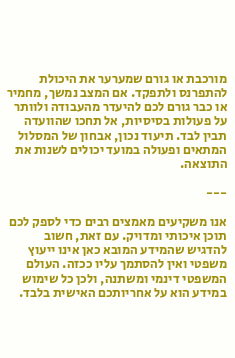מורכבת או גורם שמערער את היכולת להתפרנס ולתפקד. אם המצב נמשך, מחמיר או כבר גורם לכם להיעדר מהעבודה ולוותר על פעולות בסיסיות, אל תחכו שהוועדה תבין לבד. תיעוד נכון, אבחון של המסלול המתאים ופעולה במועד יכולים לשנות את התוצאה.

---

אנו משקיעים מאמצים רבים כדי לספק לכם תוכן איכותי ומדויק. עם זאת, חשוב להדגיש שהמידע המובא כאן אינו ייעוץ משפטי ואין להסתמך עליו ככזה. העולם המשפטי דינמי ומשתנה, ולכן כל שימוש במידע הוא על אחריותכם האישית בלבד.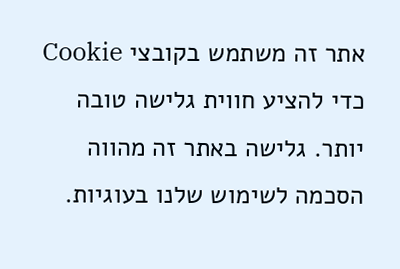אתר זה משתמש בקובצי Cookie כדי להציע חווית גלישה טובה יותר. גלישה באתר זה מהווה הסכמה לשימוש שלנו בעוגיות.